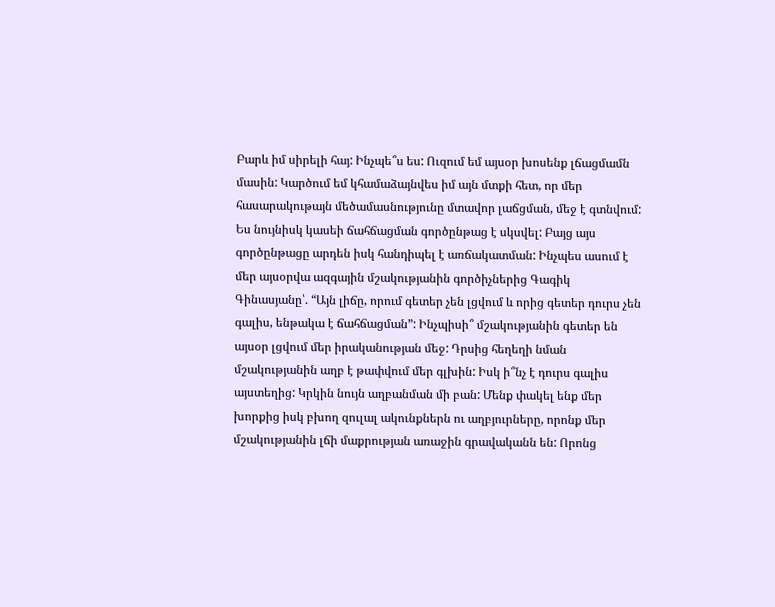Բարև իմ սիրելի հայ: Ինչպե՞ս ես: Ուզում եմ այսօր խոսենք լճացմամն մասին: Կարծում եմ կհամաձայնվես իմ այն մտքի հետ, որ մեր հասարակութայն մեծամասնությունը մտավոր լաճցման, մեջ է գտնվում: Ես նույնիսկ կասեի ճահճացման գործընթաց է սկսվել: Բայց այս գործընթացը արդեն իսկ հանդիպել է առճակատման: Ինչպես ասում է մեր այսօրվա ազգային մշակությանին գործիչներից Գագիկ Գինասյանը՝. “Այն լիճը, որում գետեր չեն լցվում և որից գետեր դուրս չեն գալիս, ենթակա է ճահճացման”: Ինչպիսի՞ մշակությանին գետեր են այսօր լցվում մեր իրականության մեջ: Դրսից հեղեղի նման մշակությանին աղբ է թափվում մեր գլխին: Իսկ ի՞նչ է դուրս գալիս այստեղից: Կրկին նույն աղբանման մի բան: Մենք փակել ենք մեր խորքից իսկ բխող զուլալ ակունքներն ու աղբյուրները, որոնք մեր մշակությանին լճի մաքրության առաջին գրավականն են: Որոնց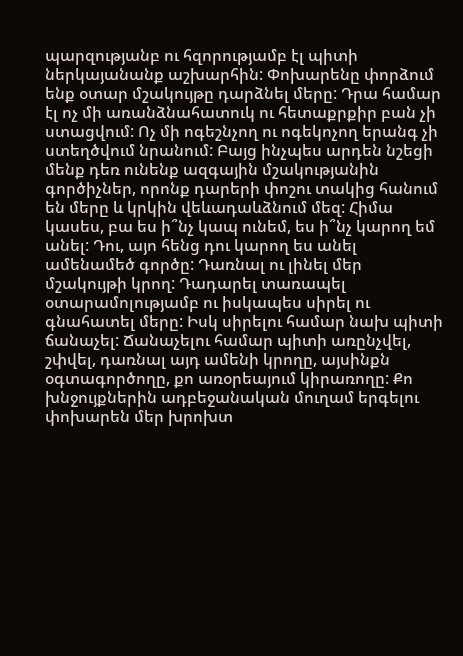պարզությանբ ու հզորությամբ էլ պիտի ներկայանանք աշխարհին: Փոխարենը փորձում ենք օտար մշակույթը դարձնել մերը: Դրա համար էլ ոչ մի առանձնահատուկ ու հետաքրքիր բան չի ստացվում: Ոչ մի ոգեշնչող ու ոգեկոչող երանգ չի ստեղծվում նրանում: Բայց ինչպես արդեն նշեցի մենք դեռ ունենք ազգային մշակությանին գործիչներ, որոնք դարերի փոշու տակից հանում են մերը և կրկին վեևադաևձնում մեզ: Հիմա կասես, բա ես ի՞նչ կապ ունեմ, ես ի՞նչ կարող եմ անել: Դու, այո հենց դու կարող ես անել ամենամեծ գործը: Դառնալ ու լինել մեր մշակույթի կրող: Դադարել տառապել օտարամոլությամբ ու իսկապես սիրել ու գնահատել մերը: Իսկ սիրելու համար նախ պիտի ճանաչել: Ճանաչելու համար պիտի առընչվել, շփվել, դառնալ այդ ամենի կրողը, այսինքն օգտագործողը, քո առօրեայում կիրառողը: Քո խնջույքներին ադբեջանական մուղամ երգելու փոխարեն մեր խրոխտ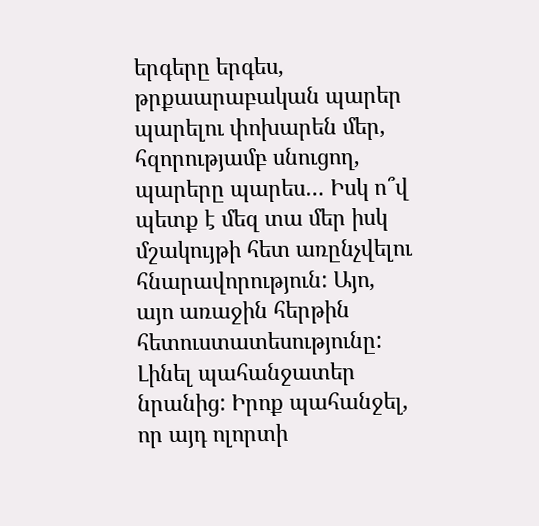երգերը երգես, թրքաարաբական պարեր պարելու փոխարեն մեր, հզորությամբ սնուցող, պարերը պարես… Իսկ ո՞վ պետք է մեզ տա մեր իսկ մշակույթի հետ առընչվելու հնարավորություն: Այո, այո առաջին հերթին հետուստատեսությունը: Լինել պահանջատեր նրանից: Իրոք պահանջել, որ այդ ոլորտի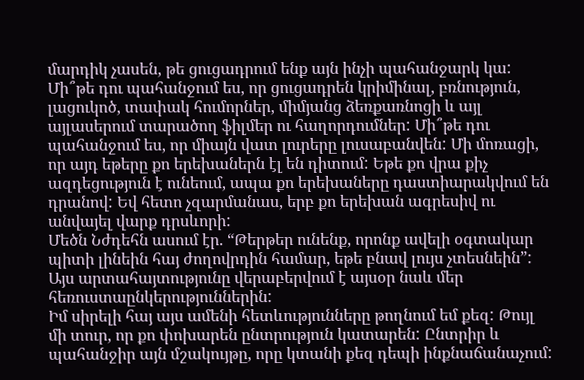մարդիկ չասեն, թե ցուցադրում ենք այն ինչի պահանջարկ կա: Մի՞թե դու պահանջում ես, որ ցուցադրեն կրիմինալ, բռնություն, լացուկոծ, տափակ հումորներ, միմյանց ձեռքառնոցի և այլ այլասերում տարածող ֆիլմեր ու հաղորդումներ: Մի՞թե դու պահանջում ես, որ միայն վատ լուրերը լուսաբանվեն: Մի մոռացի, որ այդ եթերը քո երեխաներն էլ են դիտում: Եթե քո վրա քիչ ազդեցություն է ունեում, ապա քո երեխաները դաստիարակվում են դրանով: Եվ հետո չզարմանաս, երբ քո երեխան ագրեսիվ ու անվայել վարք դրսևորի:
Մեծն Նժդեհն ասում էր. “Թերթեր ունենք, որոնք ավելի օգտակար պիտի լինեին հայ ժողովրդին համար, եթե բնավ լույս չտեսնեին”: Այս արտահայտությունը վերաբերվում է այսօր նաև մեր հեռուստաընկերություններին:
Իմ սիրելի հայ այս ամենի հետևությունները թողնում եմ քեզ: Թույլ մի տուր, որ քո փոխարեն ընտրություն կատարեն: Ընտրիր և պահանջիր այն մշակույթը, որը կտանի քեզ դեպի ինքնաճանաչում: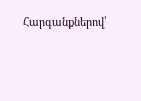Հարգանքներով՝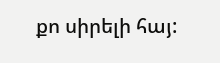քո սիրելի հայ: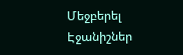Մեջբերել
Էջանիշներ